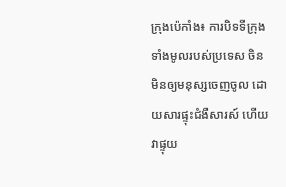ក្រុងប៉េកាំង៖ ការបិទទីក្រុងទាំងមូលរបស់ប្រទេស ចិន មិនឲ្យមនុស្សចេញចូល ដោយសារផ្ទុះជំងឺសារស៍ ហើយវាផ្ទុយ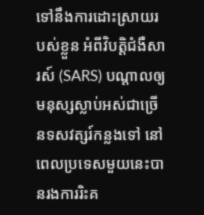ទៅនឹងការដោះស្រាយរបស់ខ្លួន អំពីវិបត្តិជំងឺសារស៍ (SARS) បណ្តាលឲ្យមនុស្សស្លាប់អស់ជាច្រើនទសវត្សរ៍កន្លងទៅ នៅពេលប្រទេសមួយនេះបានរងការរិះគ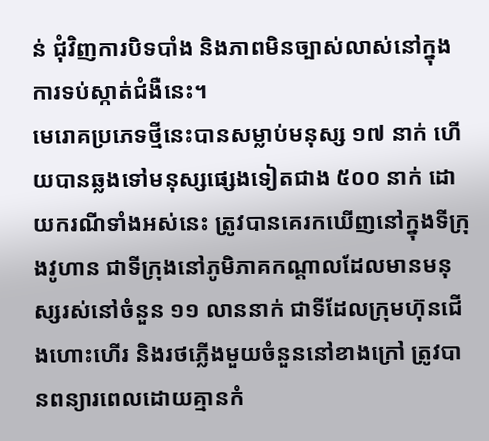ន់ ជុំវិញការបិទបាំង និងភាពមិនច្បាស់លាស់នៅក្នុងការទប់ស្កាត់ជំងឺនេះ។
មេរោគប្រភេទថ្មីនេះបានសម្លាប់មនុស្ស ១៧ នាក់ ហើយបានឆ្លងទៅមនុស្សផ្សេងទៀតជាង ៥០០ នាក់ ដោយករណីទាំងអស់នេះ ត្រូវបានគេរកឃើញនៅក្នុងទីក្រុងវូហាន ជាទីក្រុងនៅភូមិភាគកណ្តាលដែលមានមនុស្សរស់នៅចំនួន ១១ លាននាក់ ជាទីដែលក្រុមហ៊ុនជើងហោះហើរ និងរថភ្លើងមួយចំនួននៅខាងក្រៅ ត្រូវបានពន្យារពេលដោយគ្មានកំ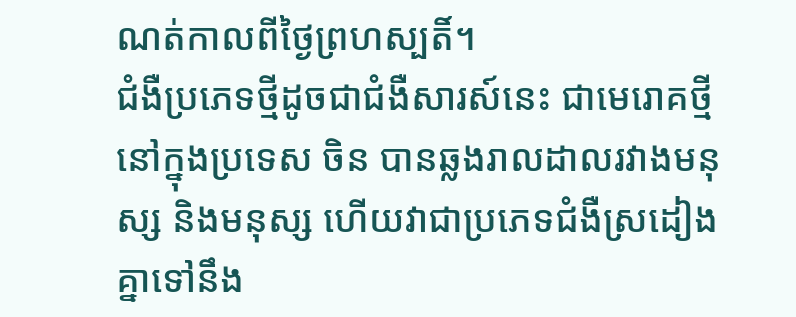ណត់កាលពីថ្ងៃព្រហស្បតិ៍។
ជំងឺប្រភេទថ្មីដូចជាជំងឺសារស៍នេះ ជាមេរោគថ្មីនៅក្នុងប្រទេស ចិន បានឆ្លងរាលដាលរវាងមនុស្ស និងមនុស្ស ហើយវាជាប្រភេទជំងឺស្រដៀងគ្នាទៅនឹង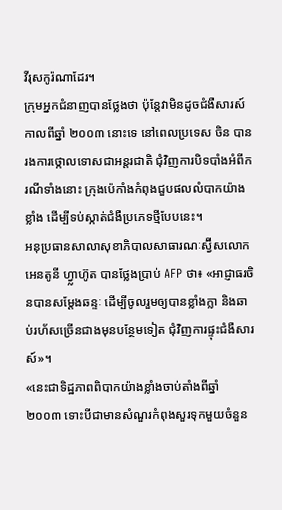វីរុសកូរ៉ណាដែរ។
ក្រុមអ្នកជំនាញបានថ្លែងថា ប៉ុន្តែវាមិនដូចជំងឺសារស៍កាលពីឆ្នាំ ២០០៣ នោះទេ នៅពេលប្រទេស ចិន បានរងការថ្កោលទោសជាអន្តរជាតិ ជុំវិញការបិទបាំងអំពីករណីទាំងនោះ ក្រុងប៉េកាំងកំពុងជួបផលលំបាកយ៉ាងខ្លាំង ដើម្បីទប់ស្កាត់ជំងឺប្រភេទថ្មីបែបនេះ។
អនុប្រធានសាលាសុខាភិបាលសាធារណៈស្វ៊ីសលោក អេនតូនី ហ្វ្លាហ៊ូត បានថ្លែងប្រាប់ AFP ថា៖ «អាជ្ញាធរចិនបានសម្ដែងឆន្ទៈ ដើម្បីចូលរួមឲ្យបានខ្លាំងក្លា និងឆាប់រហ័សច្រើនជាងមុនបន្ថែមទៀត ជុំវិញការផ្ទុះជំងឺសារស៍»។
«នេះជាទិដ្ឋភាពពិបាកយ៉ាងខ្លាំងចាប់តាំងពីឆ្នាំ ២០០៣ ទោះបីជាមានសំណួរកំពុងសួរទុកមួយចំនួន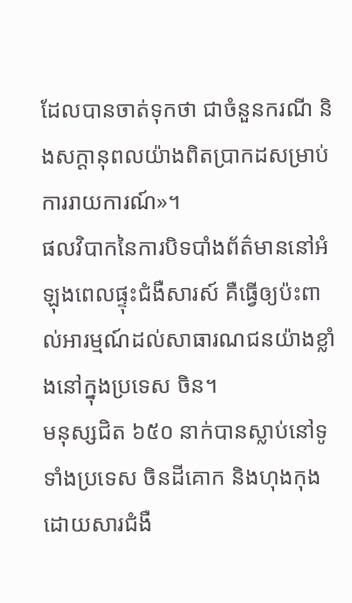ដែលបានចាត់ទុកថា ជាចំនួនករណី និងសក្តានុពលយ៉ាងពិតប្រាកដសម្រាប់ការរាយការណ៍»។
ផលវិបាកនៃការបិទបាំងព័ត៌មាននៅអំឡុងពេលផ្ទុះជំងឺសារស៍ គឺធ្វើឲ្យប៉ះពាល់អារម្មណ៍ដល់សាធារណជនយ៉ាងខ្លាំងនៅក្នុងប្រទេស ចិន។
មនុស្សជិត ៦៥០ នាក់បានស្លាប់នៅទូទាំងប្រទេស ចិនដីគោក និងហុងកុងដោយសារជំងឺ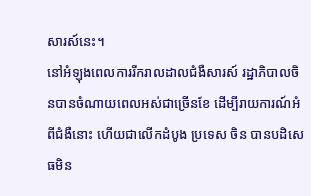សារស៍នេះ។
នៅអំឡុងពេលការរីករាលដាលជំងឺសារស៍ រដ្ឋាភិបាលចិនបានចំណាយពេលអស់ជាច្រើនខែ ដើម្បីរាយការណ៍អំពីជំងឺនោះ ហើយជាលើកដំបូង ប្រទេស ចិន បានបដិសេធមិន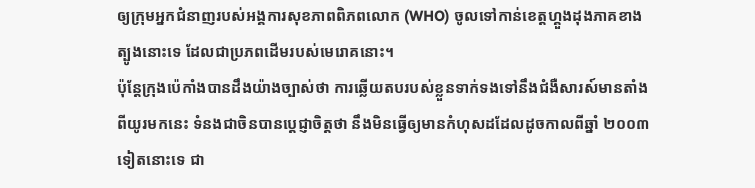ឲ្យក្រុមអ្នកជំនាញរបស់អង្គការសុខភាពពិភពលោក (WHO) ចូលទៅកាន់ខេត្តហ្គួងដុងភាគខាងត្បូងនោះទេ ដែលជាប្រភពដើមរបស់មេរោគនោះ។
ប៉ុន្តែក្រុងប៉េកាំងបានដឹងយ៉ាងច្បាស់ថា ការឆ្លើយតបរបស់ខ្លួនទាក់ទងទៅនឹងជំងឺសារស៍មានតាំងពីយូរមកនេះ ទំនងជាចិនបានប្តេជ្ញាចិត្តថា នឹងមិនធ្វើឲ្យមានកំហុសដដែលដូចកាលពីឆ្នាំ ២០០៣ ទៀតនោះទេ ជា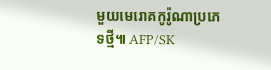មួយមេរោគកូរ៉ូណាប្រភេទថ្មី៕ AFP/SK